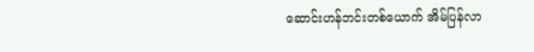ဆောင်းဟန်ဘင်းတစ်ယောက် အိမ်ပြန်လာ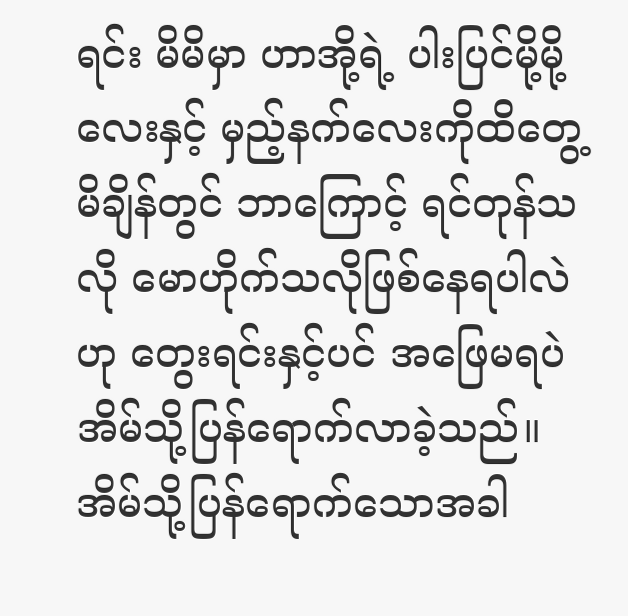ရင်း မိမိမှာ ဟာအို့ရဲ့ ပါးပြင်မို့မို့လေးနှင့် မှည့်နက်လေးကိုထိတွေ့မိချိန်တွင် ဘာကြောင့် ရင်တုန်သလို မောဟိုက်သလိုဖြစ်နေရပါလဲဟု တွေးရင်းနှင့်ပင် အဖြေမရပဲ အိမ်သို့ပြန်ရောက်လာခဲ့သည်။ အိမ်သို့ပြန်ရောက်သောအခါ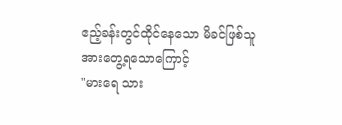ဧည့်ခန်းတွင်ထိုင်နေသော မိခင်ဖြစ်သူအားတွေ့ရသောကြောင့်
"မားရေ သား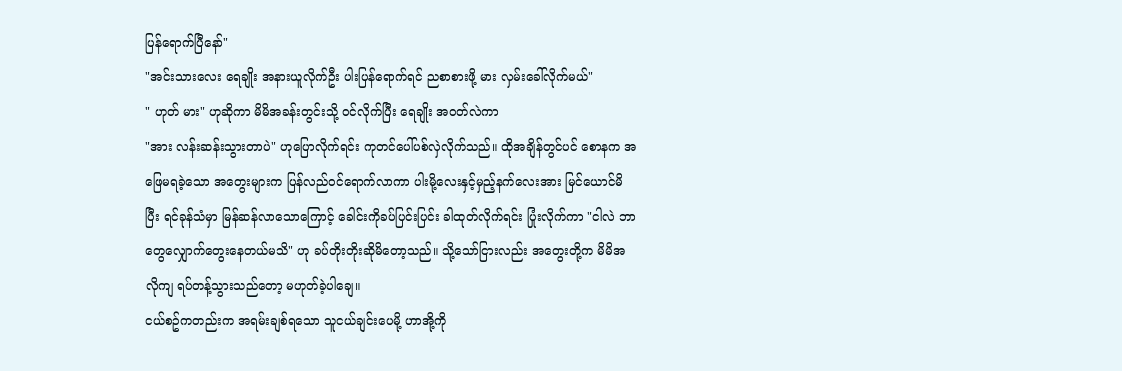ပြန်ရောက်ပြီနော်"
"အင်းသားလေး ရေချိုး အနားယူလိုက်ဦး ပါးပြန်ရောက်ရင် ညစာစားဖို့ မား လှမ်းခေါ်လိုက်မယ်"
" ဟုတ် မား" ဟုဆိုကာ မိမိအခန်းတွင်းသို့ ဝင်လိုက်ပြီး ရေချိုး အဝတ်လဲကာ
"အား လန်းဆန်းသွားတာပဲ" ဟုပြောလိုက်ရင်း ကုတင်ပေါ်ပစ်လှဲလိုက်သည်။ ထိုအချိန်တွင်ပင် စောနက အဖြေမရခဲ့သော အတွေးများက ပြန်လည်ဝင်ရောက်လာကာ ပါးမို့လေးနှင့်မှည့်နက်လေးအား မြင်ယောင်မိပြီး ရင်ခုန်သံမှာ မြန်ဆန်လာသောကြောင့် ခေါင်းကိုခပ်ပြင်းပြင်း ခါထုတ်လိုက်ရင်း ပြုံးလိုက်ကာ "ငါလဲ ဘာတွေလျှောက်တွေးနေတယ်မသိ" ဟု ခပ်တိုးတိုးဆိုမိတော့သည်။ သို့သော်ငြားလည်း အတွေးတို့က မိမိအလိုကျ ရပ်တန့်သွားသည်တော့ မဟုတ်ခဲ့ပါချေ။
ငယ်စဥ်ကတည်းက အရမ်းချစ်ရသော သူငယ်ချင်းပေမို့ ဟာအို့ကို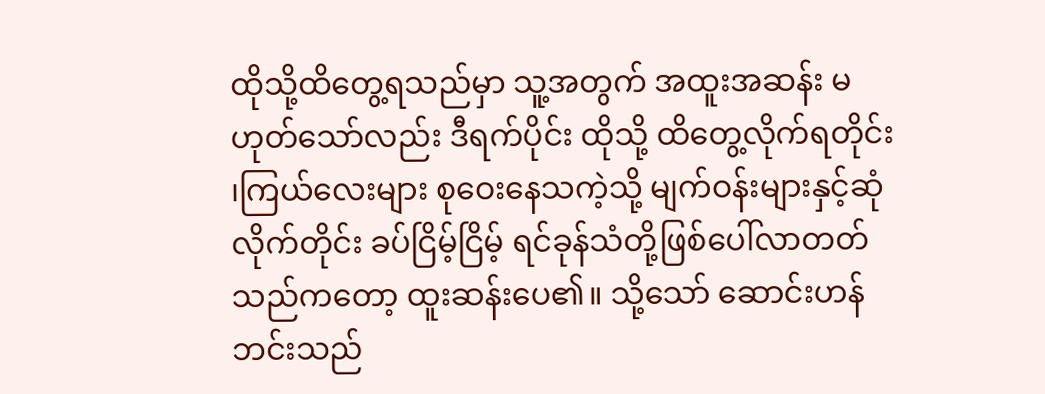ထိုသို့ထိတွေ့ရသည်မှာ သူ့အတွက် အထူးအဆန်း မဟုတ်သော်လည်း ဒီရက်ပိုင်း ထိုသို့ ထိတွေ့လိုက်ရတိုင်း ၊ကြယ်လေးများ စုဝေးနေသကဲ့သို့ မျက်ဝန်းများနှင့်ဆုံလိုက်တိုင်း ခပ်ငြိမ့်ငြိမ့် ရင်ခုန်သံတို့ဖြစ်ပေါ်လာတတ်သည်ကတော့ ထူးဆန်းပေ၏။ သို့သော် ဆောင်းဟန်ဘင်းသည်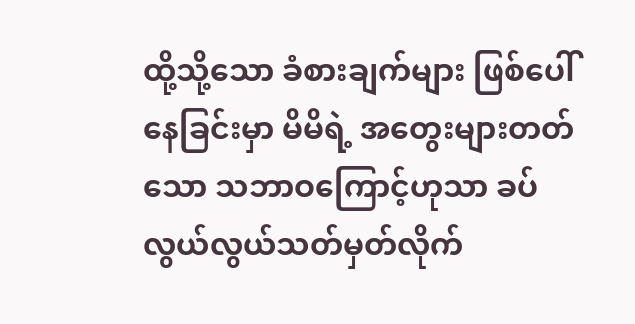ထို့သို့သော ခံစားချက်များ ဖြစ်ပေါ်နေခြင်းမှာ မိမိရဲ့ အတွေးများတတ်သော သဘာဝကြောင့်ဟုသာ ခပ်လွယ်လွယ်သတ်မှတ်လိုက်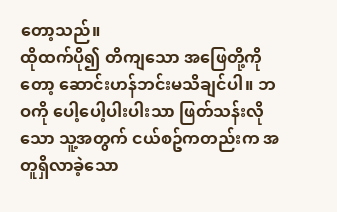တော့သည်။
ထိုထက်ပို၍ တိကျသော အဖြေတို့ကိုတော့ ဆောင်းဟန်ဘင်းမသိချင်ပါ။ ဘဝကို ပေါ့ပေါ့ပါးပါးသာ ဖြတ်သန်းလိုသော သူ့အတွက် ငယ်စဥ်ကတည်းက အတူရှိလာခဲ့သော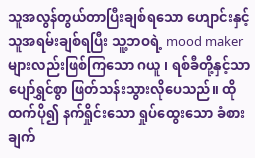သူအလွန်တွယ်တာပြီးချစ်ရသော ဟျောင်းနှင့် သူအရမ်းချစ်ရပြီး သူ့ဘဝရဲ့ mood maker များလည်းဖြစ်ကြသော ဂယူ ၊ ရစ်ခီတို့နှင့်သာ ပျော်ရွှင်စွာ ဖြတ်သန်းသွားလိုပေသည်။ ထိုထက်ပို၍ နက်ရှိုင်းသော ရှုပ်ထွေးသော ခံစားချက်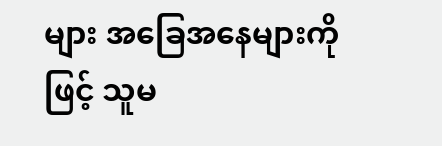များ အခြေအနေများကိုဖြင့် သူမ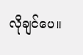လိုချင်ပေ။